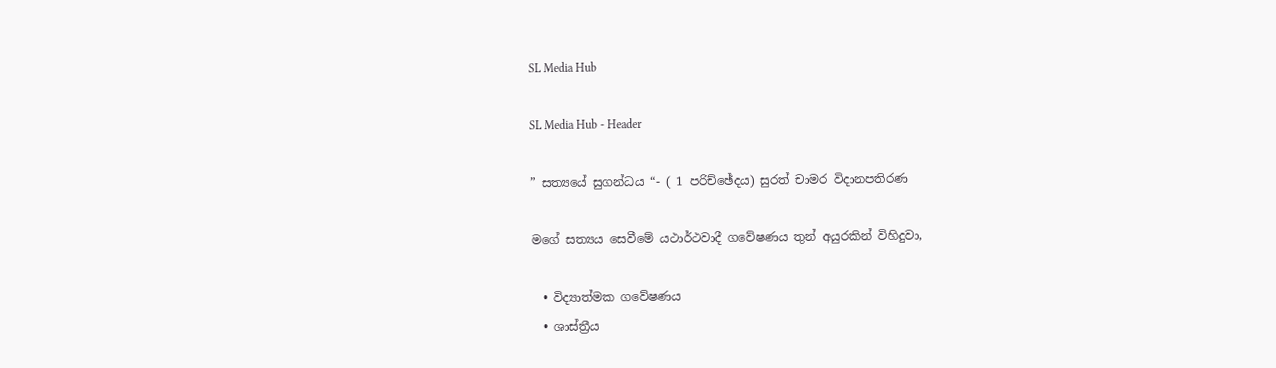SL Media Hub

SL Media Hub - Header

” සත්‍යයේ සුගන්ධය “- ( 1 පරිච්ඡේදය) සුරත් චාමර විදානපතිරණ

මගේ සත්‍යය සෙවීමේ යථාර්ථවාදී ගවේෂණය තුන් අයුරකින් විහිදුවා,

  • විද්‍යාත්මක ගවේෂණය
  • ශාස්ත්‍රීය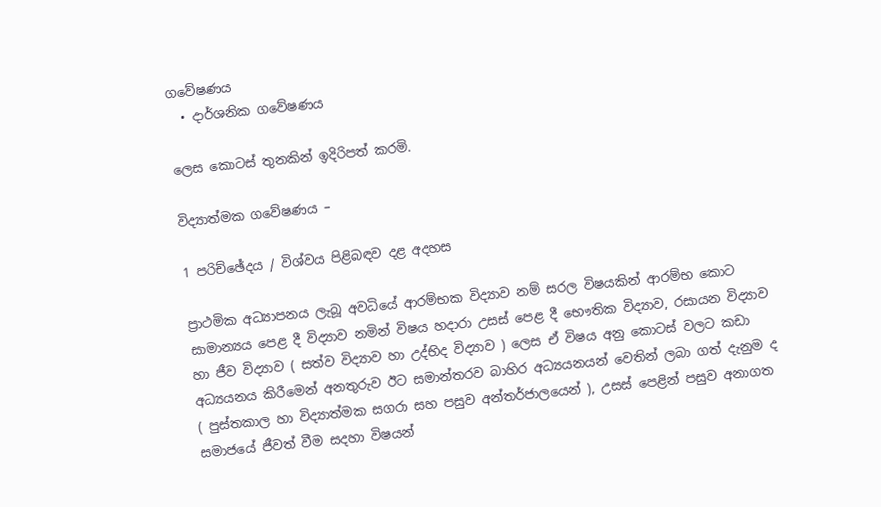ගවේෂණය
  • දාර්ශනික ගවේෂණය

ලෙස කොටස් තුනකින් ඉදිරිපත් කරමි.

විද්‍යාත්මක ගවේෂණය –

1 පරිච්ඡේදය / විශ්වය පිළිබඳව දළ අදහස

ප්‍රාථමික අධ්‍යාපනය ලැබූ අවධියේ ආරම්භක විද්‍යාව නම් සරල විෂයකින් ආරම්භ කොට සාමාන්‍යය පෙළ දී විද්‍යාව නමින් විෂය හදාරා උසස් පෙළ දී භෞතික විද්‍යාව, රසායන විද්‍යාව හා ජීව විද්‍යාව ( සත්ව විද්‍යාව හා උද්භිද විද්‍යාව ) ලෙස ඒ විෂය අනු කොටස් වලට කඩා අධ්‍යයනය කිරීමෙන් අනතුරුව ඊට සමාන්තරව බාහිර අධ්‍යයනයන් වෙතින් ලබා ගත් දැනුම ද ( පුස්තකාල හා විද්‍යාත්මක සගරා සහ පසුව අන්තර්ජාලයෙන් ), උසස් පෙළින් පසුව අනාගත සමාජයේ ජීවත් වීම සදහා විෂයන්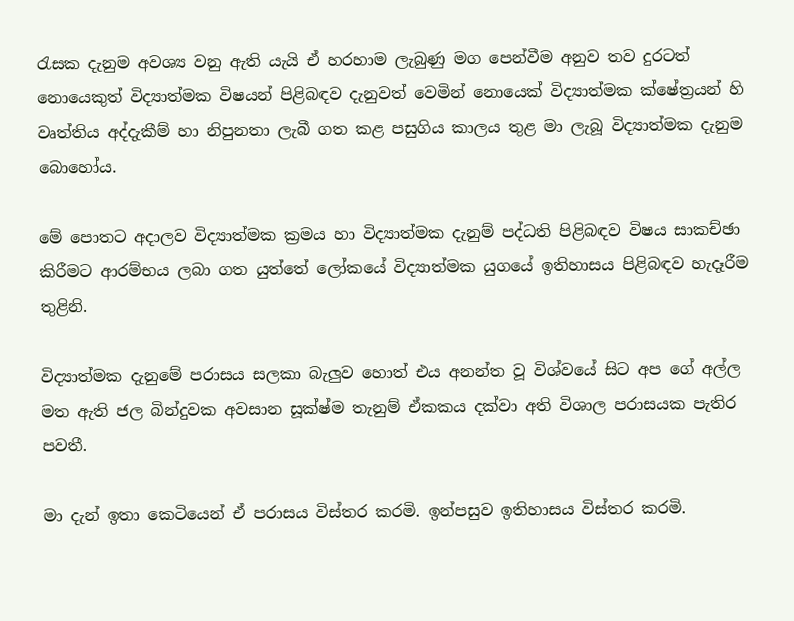රැසක දැනුම අවශ්‍ය වනු ඇති යැයි ඒ හරහාම ලැබුණු මග පෙන්වීම අනුව තව දුරටත් නොයෙකුත් විද්‍යාත්මක විෂයන් පිළිබඳව දැනුවත් වෙමින් නොයෙක් විද්‍යාත්මක ක්ෂේත්‍රයන් හි වෘත්තිය අද්දැකීම් හා නිපුනතා ලැබී ගත කළ පසුගිය කාලය තුළ මා ලැබූ විද්‍යාත්මක දැනුම බොහෝය.

මේ පොතට අදාලව විද්‍යාත්මක ක්‍රමය හා විද්‍යාත්මක දැනුම් පද්ධති පිළිබඳව විෂය සාකච්ඡා කිරීමට ආරම්භය ලබා ගත යුත්තේ ලෝකයේ විද්‍යාත්මක යුගයේ ඉතිහාසය පිළිබඳව හැදෑරීම තුළිනි.

විද්‍යාත්මක දැනුමේ පරාසය සලකා බැලුව හොත් එය අනන්ත වූ විශ්වයේ සිට අප ගේ අල්ල මත ඇති ජල බින්දුවක අවසාන සූක්ෂ්ම තැනුම් ඒකකය දක්වා අති විශාල පරාසයක පැතිර පවතී.

මා දැන් ඉතා කෙටියෙන් ඒ පරාසය විස්තර කරමි. ඉන්පසුව ඉතිහාසය විස්තර කරමි.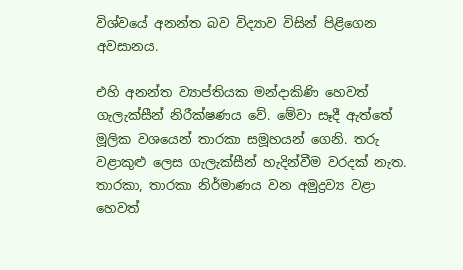විශ්වයේ අනන්ත බව විද්‍යාව විසින් පිළිගෙන අවසානය.

එහි අනන්ත ව්‍යාප්තියක මන්දාකිණි හෙවත් ගැලැක්සීන් නිරීක්ෂණය වේ. මේවා සෑදී ඇත්තේ මූලික වශයෙන් තාරකා සමූහයන් ගෙනි. තරු වළාකුළු ලෙස ගැලැක්සීන් හැදින්වීම වරදක් නැත.
තාරකා, තාරකා නිර්මාණය වන අමුද්‍රව්‍ය වළා හෙවත්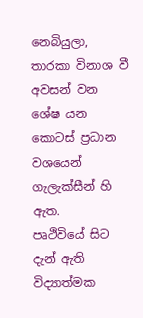නෙබියුලා, තාරකා විනාශ වී අවසන් වන ශේෂ යන කොටස් ප්‍රධාන වශයෙන් ගැලැක්සීන් හි ඇත.
පෘථිවියේ සිට දැන් ඇති විද්‍යාත්මක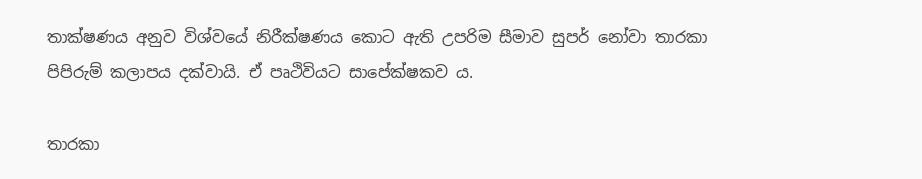තාක්ෂණය අනුව විශ්වයේ නිරීක්ෂණය කොට ඇති උපරිම සීමාව සුපර් නෝවා තාරකා පිපිරුම් කලාපය දක්වායි. ඒ පෘථිවියට සාපේක්ෂකව ය.

තාරකා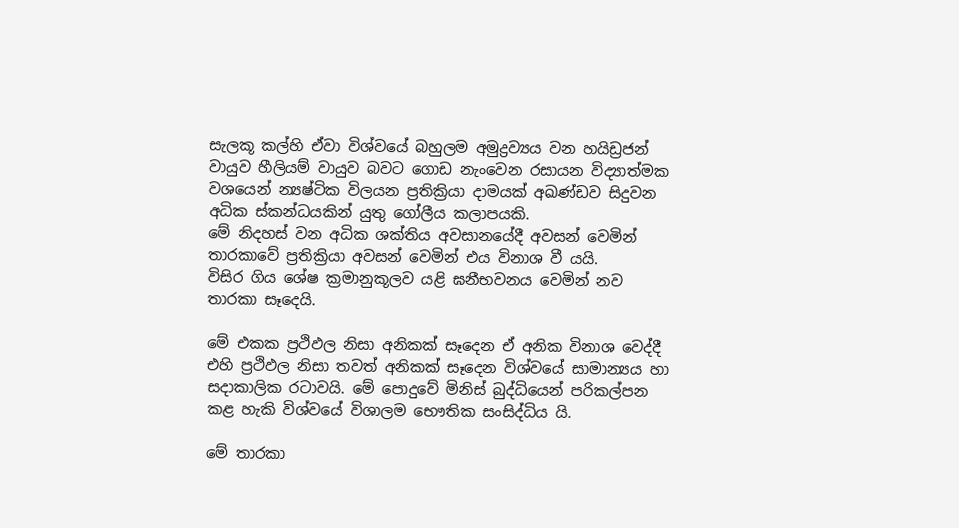සැලකූ කල්හි ඒවා විශ්වයේ බහුලම අමුද්‍රව්‍යය වන හයිඩ්‍රජන් වායුව හීලියම් වායුව බවට ගොඩ නැංවෙන රසායන විද්‍යාත්මක වශයෙන් න්‍යෂ්ටික විලයන ප්‍රතික්‍රියා දාමයක් අඛණ්ඩව සිදුවන අධික ස්කන්ධයකින් යුතු ගෝලීය කලාපයකි.
මේ නිදහස් වන අධික ශක්තිය අවසානයේදී අවසන් වෙමින් තාරකාවේ ප්‍රතික්‍රියා අවසන් වෙමින් එය විනාශ වී යයි.
විසිර ගිය ශේෂ ක්‍රමානුකූලව යළි ඝනීභවනය වෙමින් නව තාරකා සෑදෙයි.

මේ එකක ප්‍රථිඵල නිසා අනිකක් සෑදෙන ඒ අනික විනාශ වෙද්දී එහි ප්‍රථිඵල නිසා තවත් අනිකක් සෑදෙන විශ්වයේ සාමාන්‍යය හා සදාකාලික රටාවයි. මේ පොදුවේ මිනිස් බුද්ධියෙන් පරිකල්පන කළ හැකි විශ්වයේ විශාලම භෞතික සංසිද්ධිය යි.

මේ තාරකා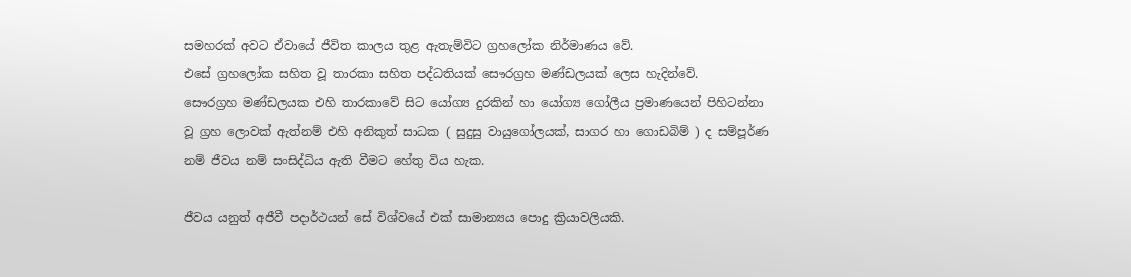සමහරක් අවට ඒවායේ ජීවිත කාලය තුළ ඇතැම්විට ග්‍රහලෝක නිර්මාණය වේ.
එසේ ග්‍රහලෝක සහිත වූ තාරකා සහිත පද්ධතියක් සෞරග්‍රහ මණ්ඩලයක් ලෙස හැදින්වේ.
සෞරග්‍රහ මණ්ඩලයක එහි තාරකාවේ සිට යෝග්‍ය දුරකින් හා යෝග්‍ය ගෝලීය ප්‍රමාණයෙන් පිහිටන්නා වූ ග්‍රහ ලොවක් ඇත්නම් එහි අනිකුත් සාධක ( සුදුසු වායුගෝලයක්, සාගර හා ගොඩබිම් ) ද සම්පූර්ණ නම් ජීවය නම් සංසිද්ධිය ඇති වීමට හේතු විය හැක.

ජීවය යනුත් අජීවී පදාර්ථයන් සේ විශ්වයේ එක් සාමාන්‍යය පොදු ක්‍රියාවලියකි.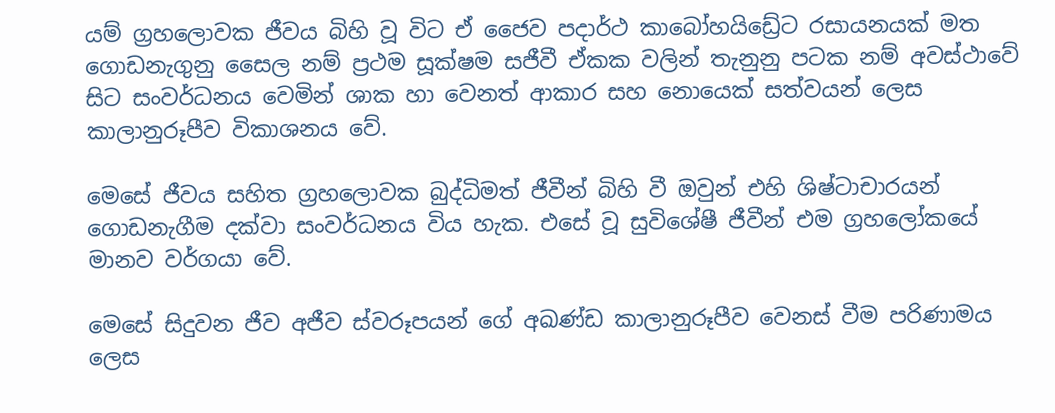යම් ග්‍රහලොවක ජීවය බිහි වූ විට ඒ ජෛව පදාර්ථ කාබෝහයිඩ්‍රේට රසායනයක් මත ගොඩනැගුනු සෛල නම් ප්‍රථම සූක්ෂම සජීවී ඒකක වලින් තැනුනු පටක නම් අවස්ථාවේ සිට සංවර්ධනය වෙමින් ශාක හා වෙනත් ආකාර සහ නොයෙක් සත්වයන් ලෙස කාලානුරූපීව විකාශනය වේ.

මෙසේ ජීවය සහිත ග්‍රහලොවක බුද්ධිමත් ජීවීන් බිහි වී ඔවුන් එහි ශිෂ්ටාචාරයන් ගොඩනැගීම දක්වා සංවර්ධනය විය හැක. එසේ වූ සුවිශේෂී ජීවීන් එම ග්‍රහලෝකයේ මානව වර්ගයා වේ.

මෙසේ සිදුවන ජීව අජීව ස්වරූපයන් ගේ අඛණ්ඩ කාලානුරූපීව වෙනස් වීම පරිණාමය ලෙස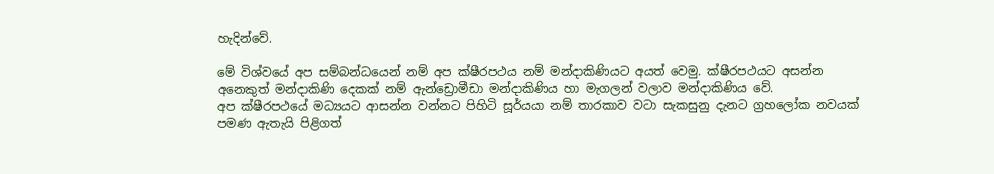හැදින්වේ.

මේ විශ්වයේ අප සම්බන්ධයෙන් නම් අප ක්ෂීරපථය නම් මන්දාකිණියට අයත් වෙමු. ක්ෂීරපථයට අසන්න අනෙකුත් මන්දාකිණි දෙකක් නම් ඇන්ඩ්‍රොමීඩා මන්දාකිණිය හා මැගලන් වලාව මන්දාකිණිය වේ.
අප ක්ෂීරපථයේ මධ්‍යයට ආසන්න වන්නට පිහිටි සූර්යයා නම් තාරකාව වටා සැකසුනු දැනට ග්‍රහලෝක නවයක් පමණ ඇතැයි පිළිගත්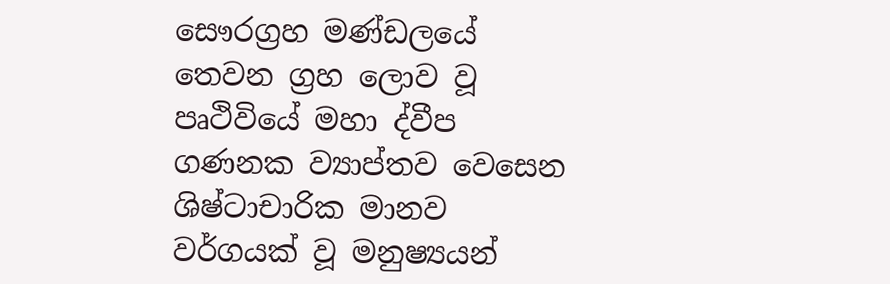සෞරග්‍රහ මණ්ඩලයේ තෙවන ග්‍රහ ලොව වූ පෘථිවියේ මහා ද්වීප ගණනක ව්‍යාප්තව වෙසෙන ශිෂ්ටාචාරික මානව වර්ගයක් වූ මනුෂ්‍යයන්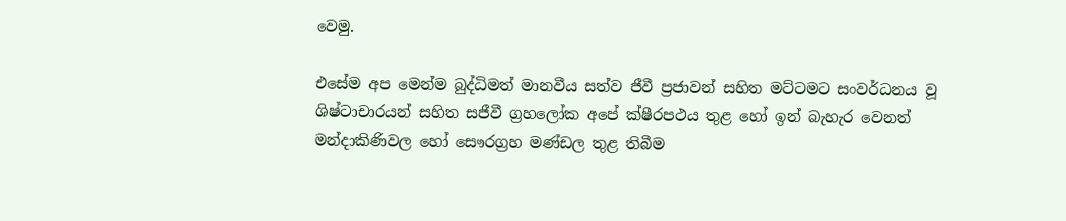වෙමු.

එසේම අප මෙන්ම බුද්ධිමත් මානවීය සත්ව ජීවී ප්‍රජාවන් සහිත මට්ටමට සංවර්ධනය වූ ශිෂ්ටාචාරයන් සහිත සජීවී ග්‍රහලෝක අපේ ක්ෂීරපථය තුළ හෝ ඉන් බැහැර වෙනත් මන්දාකිණිවල හෝ සෞරග්‍රහ මණ්ඩල තුළ තිබීම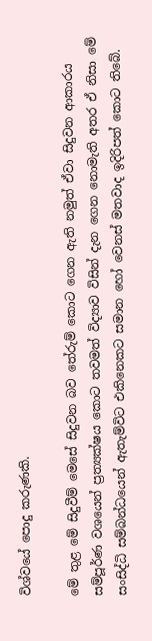විශ්වයේ පොදු කරුණකි.

මේ තුළ මේ සිදුවීම් මෙසේ සිදුවන බව තේරුම් කොට ගෙන ඇති නමුත් ඒවා සිදුවන ආකාරය සම්පූර්ණ වශයෙන් ප්‍රත්‍යක්ෂය කොට තවමත් විද්‍යාව විසින් දැන ගෙන නොමැති අතර ඒ නිසා මේ සංසිද්ධි සම්බන්ධයෙන් ඇතැම්විට එකිනෙකට සමාන හෝ වෙනස් මතවාද ඉදිරිපත් කොට තිබේ.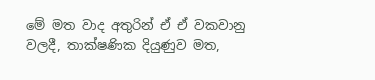මේ මත වාද අතුරින් ඒ ඒ වකවානු වලදී, තාක්ෂණික දියුණුව මත,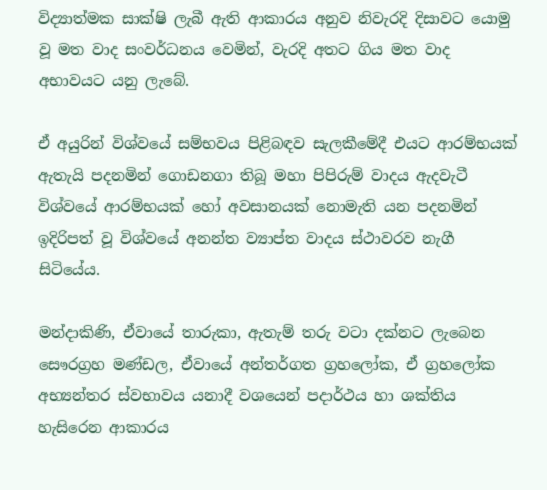විද්‍යාත්මක සාක්ෂි ලැබී ඇති ආකාරය අනුව නිවැරදි දිසාවට යොමු වූ මත වාද සංවර්ධනය වෙමින්, වැරදි අතට ගිය මත වාද අභාවයට යනු ලැබේ.

ඒ අයුරින් විශ්වයේ සම්භවය පිළිබඳව සැලකීමේදී එයට ආරම්භයක් ඇතැයි පදනමින් ගොඩනගා තිබූ මහා පිපිරුම් වාදය ඇදවැටී විශ්වයේ ආරම්භයක් හෝ අවසානයක් නොමැති යන පදනමින් ඉදිරිපත් වූ විශ්වයේ අනන්ත ව්‍යාප්ත වාදය ස්ථාවරව නැගී සිටියේය.

මන්දාකිණි, ඒවායේ තාරුකා, ඇතැම් තරු වටා දක්නට ලැබෙන සෞරග්‍රහ මණ්ඩල, ඒවායේ අන්තර්ගත ග්‍රහලෝක, ඒ ග්‍රහලෝක අභ්‍යන්තර ස්වභාවය යනාදී වශයෙන් පදාර්ථය හා ශක්තිය හැසිරෙන ආකාරය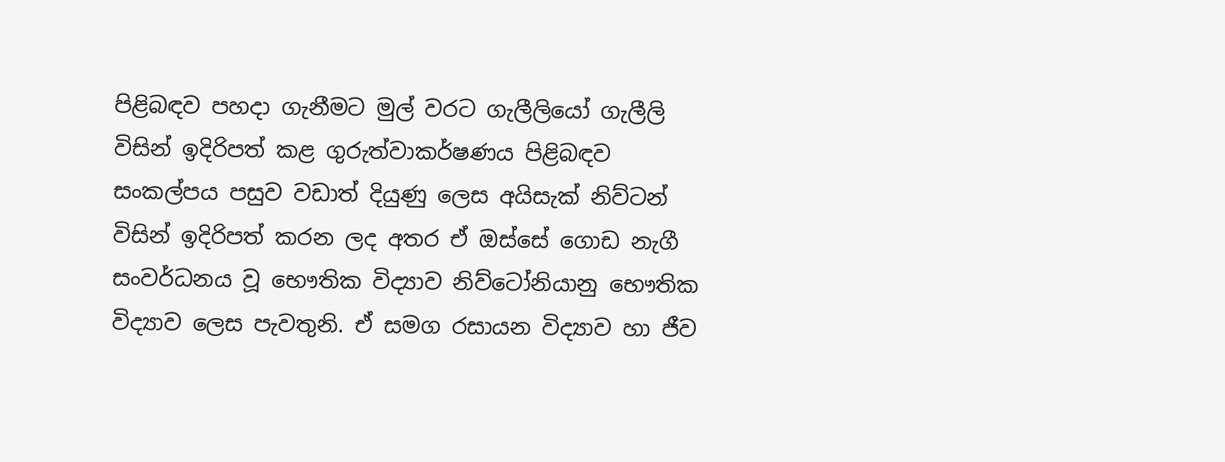පිළිබඳව පහදා ගැනීමට මුල් වරට ගැලීලියෝ ගැලීලි විසින් ඉදිරිපත් කළ ගුරුත්වාකර්ෂණය පිළිබඳව සංකල්පය පසුව වඩාත් දියුණු ලෙස අයිසැක් නිව්ටන් විසින් ඉදිරිපත් කරන ලද අතර ඒ ඔස්සේ ගොඩ නැගී සංවර්ධනය වූ භෞතික විද්‍යාව නිව්ටෝනියානු භෞතික විද්‍යාව ලෙස පැවතුනි. ඒ සමග රසායන විද්‍යාව හා ජීව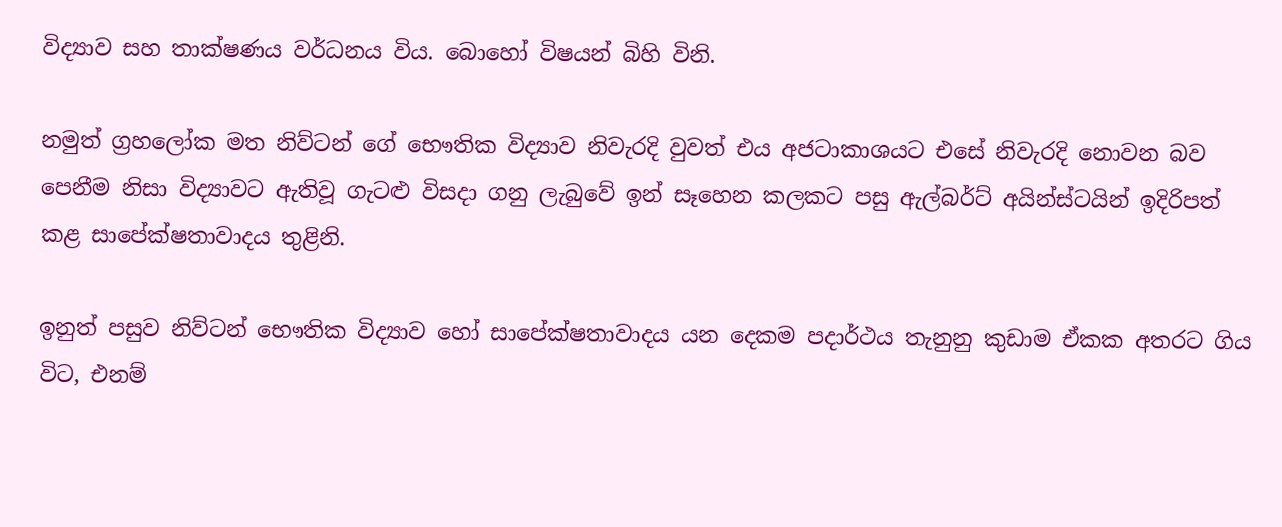විද්‍යාව සහ තාක්ෂණය වර්ධනය විය. බොහෝ විෂයන් බිහි විනි.

නමුත් ග්‍රහලෝක මත නිව්ටන් ගේ භෞතික විද්‍යාව නිවැරදි වුවත් එය අජටාකාශයට එසේ නිවැරදි නොවන බව පෙනීම නිසා විද්‍යාවට ඇතිවූ ගැටළු විසදා ගනු ලැබුවේ ඉන් සෑහෙන කලකට පසු ඇල්බර්ට් අයින්ස්ටයින් ඉදිරිපත් කළ සාපේක්ෂතාවාදය තුළිනි.

ඉනුත් පසුව නිව්ටන් භෞතික විද්‍යාව හෝ සාපේක්ෂතාවාදය යන දෙකම පදාර්ථය තැනුනු කුඩාම ඒකක අතරට ගිය විට, එනම්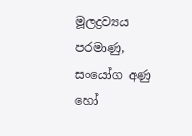මූලද්‍රව්‍යය පරමාණු, සංයෝග අණු හෝ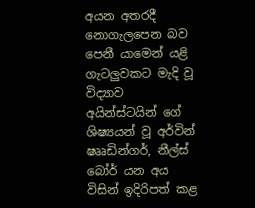අයන අතරදී නොගැලපෙන බව පෙනී යාමෙන් යළි ගැටලුවකට මැදි වූ විද්‍යාව අයින්ස්ටයින් ගේ ශිෂ්‍යයන් වූ අර්වින් ෂෲඩින්ගර්, නීල්ස් බෝර් යන අය විසින් ඉදිරිපත් කළ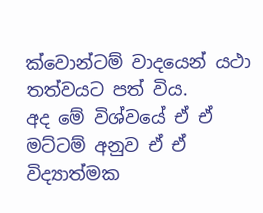ක්වොන්ටම් වාදයෙන් යථා තත්වයට පත් විය.
අද මේ විශ්වයේ ඒ ඒ මට්ටම් අනුව ඒ ඒ විද්‍යාත්මක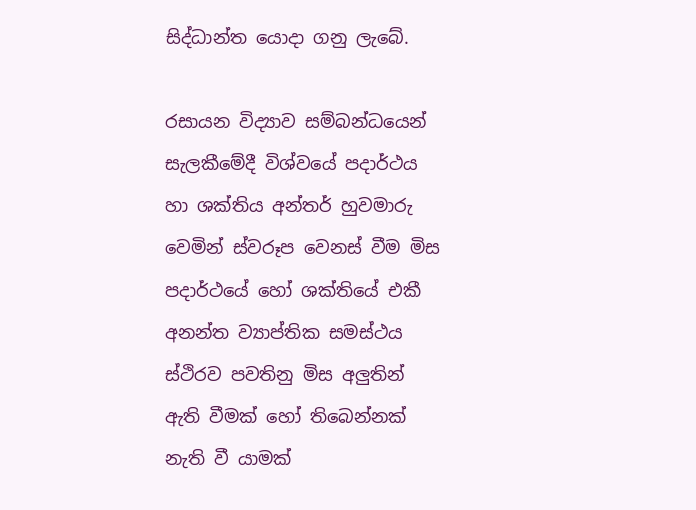සිද්ධාන්ත යොදා ගනු ලැබේ.

රසායන විද්‍යාව සම්බන්ධයෙන් සැලකීමේදී විශ්වයේ පදාර්ථය හා ශක්තිය අන්තර් හුවමාරු වෙමින් ස්වරූප වෙනස් වීම මිස පදාර්ථයේ හෝ ශක්තියේ එකී අනන්ත ව්‍යාප්තික සමස්ථය ස්ථිරව පවතිනු මිස අලුතින් ඇති වීමක් හෝ තිබෙන්නක් නැති වී යාමක්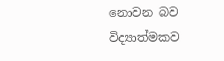නොවන බව විද්‍යාත්මකව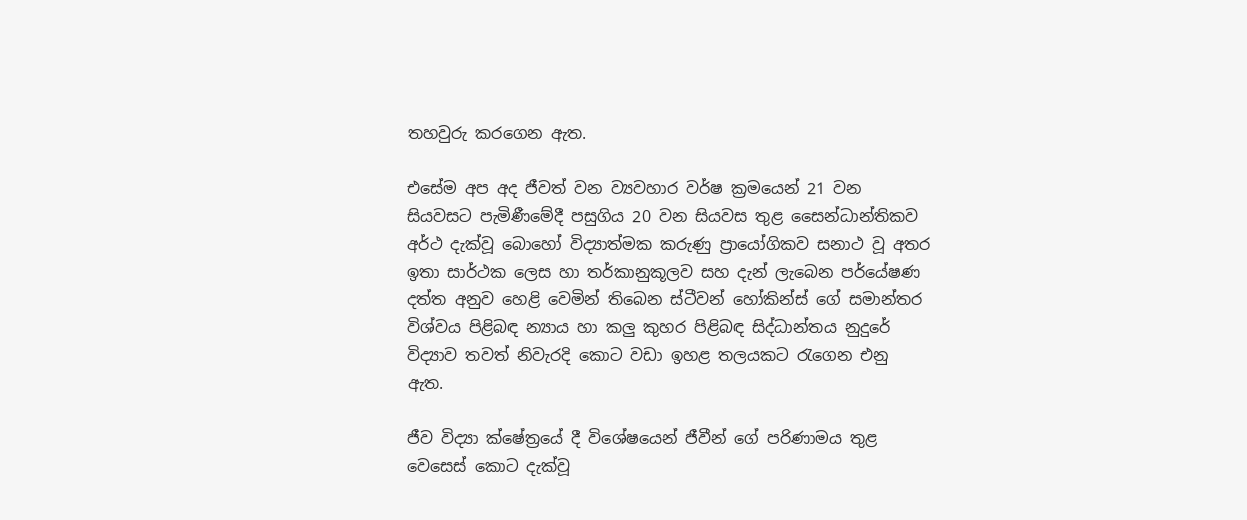තහවුරු කරගෙන ඇත.

එසේම අප අද ජීවත් වන ව්‍යවහාර වර්ෂ ක්‍රමයෙන් 21 වන සියවසට පැමිණීමේදී පසුගිය 20 වන සියවස තුළ සෛන්ධාන්තිකව අර්ථ දැක්වූ බොහෝ විද්‍යාත්මක කරුණු ප්‍රායෝගිකව සනාථ වූ අතර ඉතා සාර්ථක ලෙස හා තර්කානුකූලව සහ දැන් ලැබෙන පර්යේෂණ දත්ත අනුව හෙළි වෙමින් තිබෙන ස්ටීවන් හෝකින්ස් ගේ සමාන්තර විශ්වය පිළිබඳ න්‍යාය හා කලු කුහර පිළිබඳ සිද්ධාන්තය නුදුරේ විද්‍යාව තවත් නිවැරදි කොට වඩා ඉහළ තලයකට රැගෙන එනු ඇත.

ජීව විද්‍යා ක්ෂේත්‍රයේ දී විශේෂයෙන් ජීවීන් ගේ පරිණාමය තුළ වෙසෙස් කොට දැක්වූ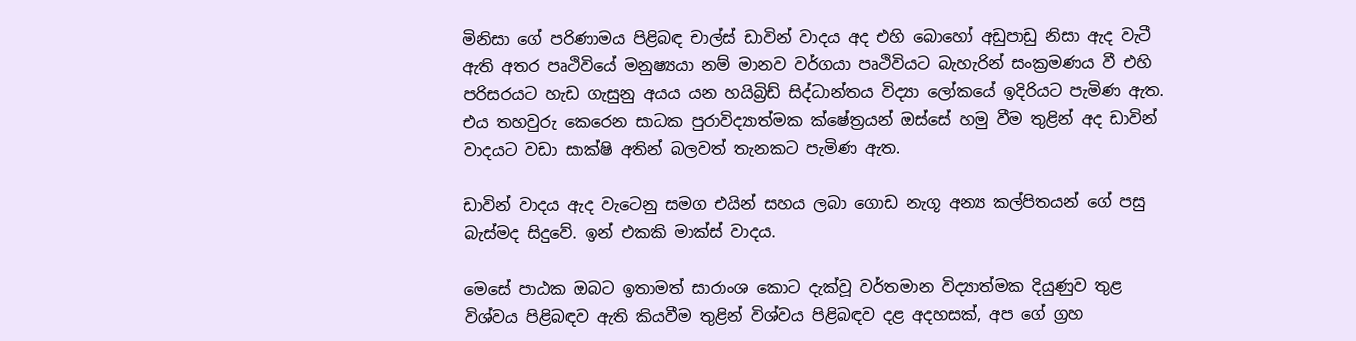මිනිසා ගේ පරිණාමය පිළිබඳ චාල්ස් ඩාවින් වාදය අද එහි බොහෝ අඩුපාඩු නිසා ඇද වැටී ඇති අතර පෘථිවියේ මනුෂ්‍යයා නම් මානව වර්ගයා පෘථිවියට බැහැරින් සංක්‍රමණය වී එහි පරිසරයට හැඩ ගැසුනු අයය යන හයිබ්‍රිඩ් සිද්ධාන්තය විද්‍යා ලෝකයේ ඉදිරියට පැමිණ ඇත.
එය තහවුරු කෙරෙන සාධක පුරාවිද්‍යාත්මක ක්ෂේත්‍රයන් ඔස්සේ හමු වීම තුළින් අද ඩාවින් වාදයට වඩා සාක්ෂි අතින් බලවත් තැනකට පැමිණ ඇත.

ඩාවින් වාදය ඇද වැටෙනු සමග එයින් සහය ලබා ගොඩ නැගූ අන්‍ය කල්පිතයන් ගේ පසු බැස්මද සිදුවේ. ඉන් එකකි මාක්ස් වාදය.

මෙසේ පාඨක ඔබට ඉතාමත් සාරාංශ කොට දැක්වූ වර්තමාන විද්‍යාත්මක දියුණුව තුළ විශ්වය පිළිබඳව ඇති කියවීම තුළින් විශ්වය පිළිබඳව දළ අදහසක්, අප ගේ ග්‍රහ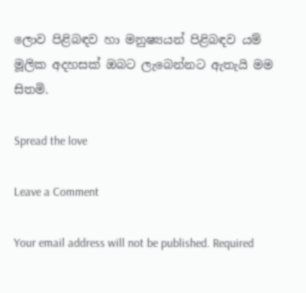ලොව පිළිබඳව හා මනුෂ්‍යයන් පිළිබඳව යම් මූලික අදහසක් ඔබට ලැබෙන්නට ඇතැයි මම සිතමි.

Spread the love

Leave a Comment

Your email address will not be published. Required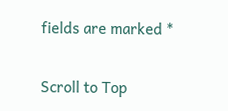fields are marked *

Scroll to Top